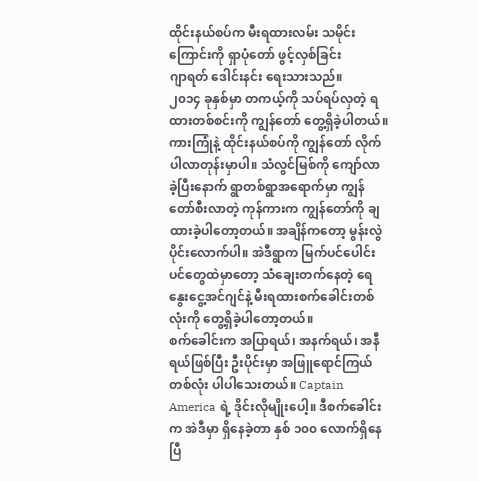ထိုင်းနယ်စပ်က မီးရထားလမ်း သမိုင်းကြောင်းကို ရှာပုံတော် ဖွင့်လှစ်ခြင်း
ဂျာရတ် ဒေါင်းနင်း ရေးသားသည်။
၂၀၁၄ ခုနှစ်မှာ တကယ့်ကို သပ်ရပ်လှတဲ့ ရထားတစ်စင်းကို ကျွန်တော် တွေ့ရှိခဲ့ပါတယ်။ ကားကြုံနဲ့ ထိုင်းနယ်စပ်ကို ကျွန်တော် လိုက်ပါလာတုန်းမှာပါ။ သံလွင်မြစ်ကို ကျော်လာခဲ့ပြီးနောက် ရွာတစ်ရွာအရောက်မှာ ကျွန်တော်စီးလာတဲ့ ကုန်ကားက ကျွန်တော်ကို ချထားခဲ့ပါတော့တယ်။ အချိန်ကတော့ မွန်းလွဲပိုင်းလောက်ပါ။ အဲဒီရွာက မြက်ပင်ပေါင်းပင်တွေထဲမှာတော့ သံချေးတက်နေတဲ့ ရေနွေးငွေ့အင်ဂျင်နဲ့ မီးရထားစက်ခေါင်းတစ်လုံးကို တွေ့ရှိခဲ့ပါတော့တယ်။
စက်ခေါင်းက အပြာရယ်၊ အနက်ရယ်၊ အနီရယ်ဖြစ်ပြီး ဦးပိုင်းမှာ အဖြူရောင်ကြယ်တစ်လုံး ပါပါသေးတယ်။ Captain America ရဲ့ ဒိုင်းလိုမျိုးပေါ့။ ဒီစက်ခေါင်းက အဲဒီမှာ ရှိနေခဲ့တာ နှစ် ၁၀၀ လောက်ရှိနေပြီ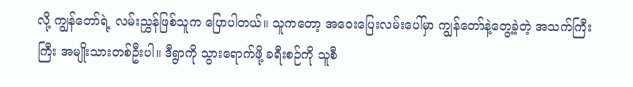လို့ ကျွန်တော်ရဲ့ လမ်းညွှန်ဖြစ်သူက ပြောပါတယ်။ သူကတော့ အဝေးပြေးလမ်းပေါ်မှာ ကျွန်တော်နဲ့တွေ့ခဲ့တဲ့ အသက်ကြီးကြီး အမျိုးသားတစ်ဦးပါ။ ဒီရွာကို သွားရောက်ဖို့ ခရီးစဉ်ကို သူစီ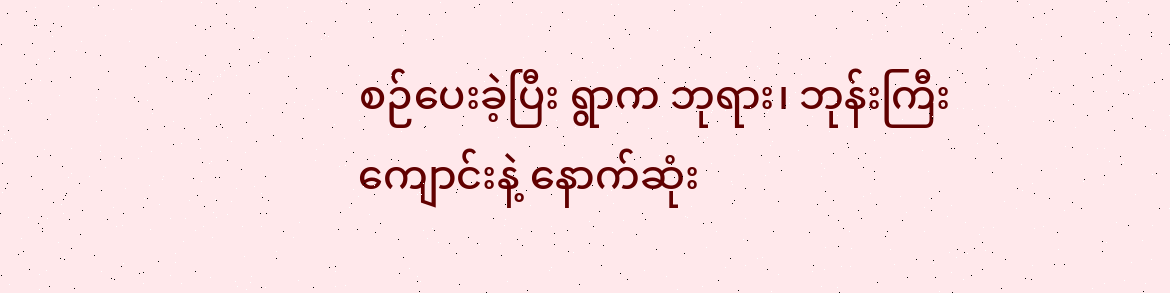စဉ်ပေးခဲ့ပြီး ရွာက ဘုရား၊ ဘုန်းကြီးကျောင်းနဲ့ နောက်ဆုံး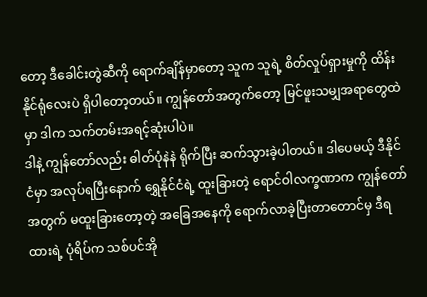တော့ ဒီခေါင်းတွဲဆီကို ရောက်ချိန်မှာတော့ သူက သူရဲ့ စိတ်လှုပ်ရှားမှုကို ထိန်းနိုင်ရုံလေးပဲ ရှိပါတော့တယ်။ ကျွန်တော်အတွက်တော့ မြင်ဖူးသမျှအရာတွေထဲမှာ ဒါက သက်တမ်းအရင့်ဆုံးပါပဲ။
ဒါနဲ့ ကျွန်တော်လည်း ဓါတ်ပုံနဲနဲ ရိုက်ပြီး ဆက်သွားခဲ့ပါတယ်။ ဒါပေမယ့် ဒီနိုင်ငံမှာ အလုပ်ရပြီးနောက် ရွှေနိုင်ငံရဲ့ ထူးခြားတဲ့ ရောင်ဝါလက္ခဏာက ကျွန်တော်အတွက် မထူးခြားတော့တဲ့ အခြေအနေကို ရောက်လာခဲ့ပြီးတာတောင်မှ ဒီရထားရဲ့ ပုံရိပ်က သစ်ပင်အို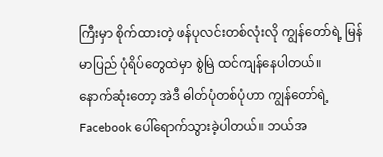ကြီးမှာ စိုက်ထားတဲ့ ဖန်ပုလင်းတစ်လုံးလို ကျွန်တော်ရဲ့ မြန်မာပြည် ပုံရိပ်တွေထဲမှာ စွဲမြဲ ထင်ကျန်နေပါတယ်။
နောက်ဆုံးတော့ အဲဒီ ဓါတ်ပုံတစ်ပုံဟာ ကျွန်တော်ရဲ့ Facebook ပေါ်ရောက်သွားခဲ့ပါတယ်။ ဘယ်အ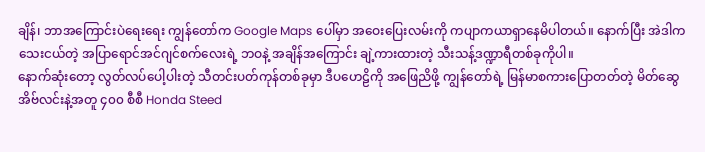ချိန်၊ ဘာအကြောင်းပဲရေးရေး ကျွန်တော်က Google Maps ပေါ်မှာ အဝေးပြေးလမ်းကို ကပျာကယာရှာနေမိပါတယ်။ နောက်ပြီး အဲဒါက သေးငယ်တဲ့ အပြာရောင်အင်ဂျင်စက်လေးရဲ့ ဘဝနဲ့ အချိန်အကြောင်း ချဲ့ကားထားတဲ့ သီးသန့်ဒဏ္ဍာရီတစ်ခုကိုပါ။
နောက်ဆုံးတော့ လွတ်လပ်ပေါ့ပါးတဲ့ သီတင်းပတ်ကုန်တစ်ခုမှာ ဒီပဟေဠိကို အဖြေညိဖို့ ကျွန်တော်ရဲ့ မြန်မာစကားပြောတတ်တဲ့ မိတ်ဆွေ အိဗ်လင်းနဲ့အတူ ၄၀၀ စီစီ Honda Steed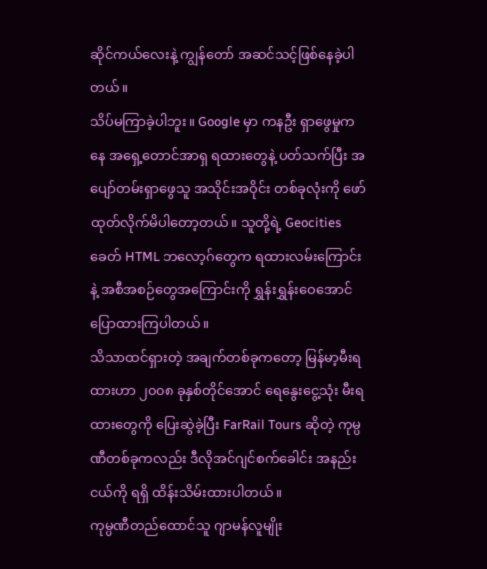ဆိုင်ကယ်လေးနဲ့ ကျွန်တော် အဆင်သင့်ဖြစ်နေခဲ့ပါတယ်။
သိပ်မကြာခဲ့ပါဘူး။ Google မှာ ကနဦး ရှာဖွေမှုကနေ အရှေ့တောင်အာရှ ရထားတွေနဲ့ ပတ်သက်ပြီး အပျော်တမ်းရှာဖွေသူ အသိုင်းအဝိုင်း တစ်ခုလုံးကို ဖော်ထုတ်လိုက်မိပါတော့တယ်။ သူတို့ရဲ့ Geocities ခေတ် HTML ဘလော့ဂ်တွေက ရထားလမ်းကြောင်းနဲ့ အစီအစဉ်တွေအကြောင်းကို ရွှန်းရွှန်းဝေအောင် ပြောထားကြပါတယ်။
သိသာထင်ရှားတဲ့ အချက်တစ်ခုကတော့ မြန်မာ့မီးရထားဟာ ၂၀၀၈ ခုနှစ်တိုင်အောင် ရေနွေးငွေ့သုံး မီးရထားတွေကို ပြေးဆွဲခဲ့ပြီး FarRail Tours ဆိုတဲ့ ကုမ္ပဏီတစ်ခုကလည်း ဒီလိုအင်ဂျင်စက်ခေါင်း အနည်းငယ်ကို ရရှိ ထိန်းသိမ်းထားပါတယ်။
ကုမ္ပဏီတည်ထောင်သူ ဂျာမန်လူမျိုး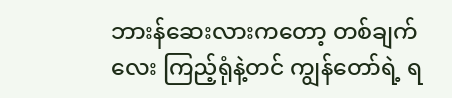ဘားန်ဆေးလားကတော့ တစ်ချက်လေး ကြည့်ရုံနဲ့တင် ကျွန်တော်ရဲ့ ရ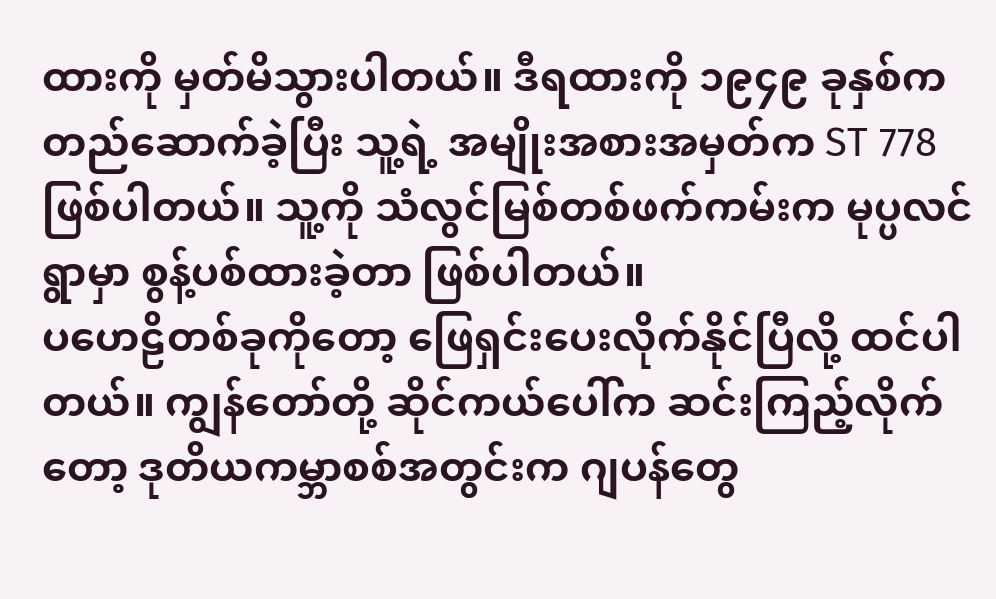ထားကို မှတ်မိသွားပါတယ်။ ဒီရထားကို ၁၉၄၉ ခုနှစ်က တည်ဆောက်ခဲ့ပြီး သူ့ရဲ့ အမျိုးအစားအမှတ်က ST 778 ဖြစ်ပါတယ်။ သူ့ကို သံလွင်မြစ်တစ်ဖက်ကမ်းက မုပ္ပလင်ရွာမှာ စွန့်ပစ်ထားခဲ့တာ ဖြစ်ပါတယ်။
ပဟေဠိတစ်ခုကိုတော့ ဖြေရှင်းပေးလိုက်နိုင်ပြီလို့ ထင်ပါတယ်။ ကျွန်တော်တို့ ဆိုင်ကယ်ပေါ်က ဆင်းကြည့်လိုက်တော့ ဒုတိယကမ္ဘာစစ်အတွင်းက ဂျပန်တွေ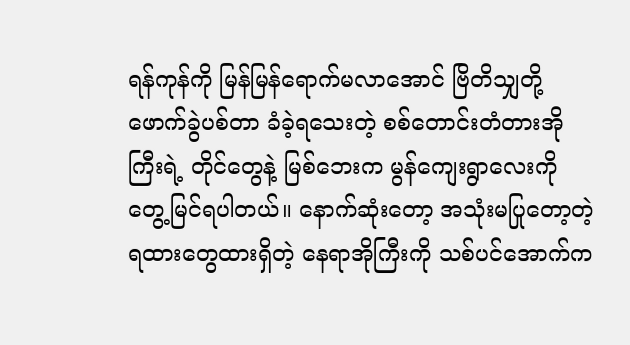ရန်ကုန်ကို မြန်မြန်ရောက်မလာအောင် ဗြိတိသျှတို့ ဖောက်ခွဲပစ်တာ ခံခဲ့ရသေးတဲ့ စစ်တောင်းတံတားအိုကြီးရဲ့ တိုင်တွေနဲ့ မြစ်ဘေးက မွန်ကျေးရွာလေးကို တွေ့မြင်ရပါတယ်။ နောက်ဆုံးတော့ အသုံးမပြုတော့တဲ့ ရထားတွေထားရှိတဲ့ နေရာအိုကြီးကို သစ်ပင်အောက်က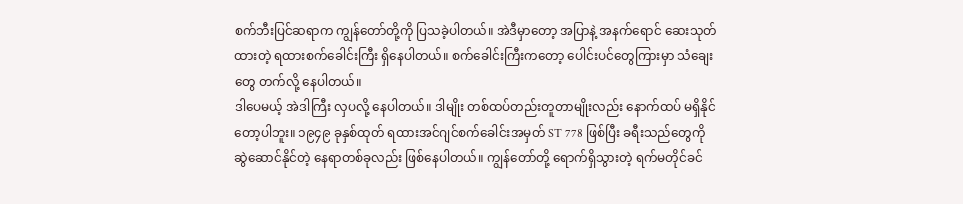စက်ဘီးပြင်ဆရာက ကျွန်တော်တို့ကို ပြသခဲ့ပါတယ်။ အဲဒီမှာတော့ အပြာနဲ့ အနက်ရောင် ဆေးသုတ်ထားတဲ့ ရထားစက်ခေါင်းကြီး ရှိနေပါတယ်။ စက်ခေါင်းကြီးကတော့ ပေါင်းပင်တွေကြားမှာ သံချေးတွေ တက်လို့ နေပါတယ်။
ဒါပေမယ့် အဲဒါကြီး လှပလို့ နေပါတယ်။ ဒါမျိုး တစ်ထပ်တည်းတူတာမျိုးလည်း နောက်ထပ် မရှိနိုင်တော့ပါဘူး။ ၁၉၄၉ ခုနှစ်ထုတ် ရထားအင်ဂျင်စက်ခေါင်းအမှတ် ST 778 ဖြစ်ပြီး ခရီးသည်တွေကို ဆွဲဆောင်နိုင်တဲ့ နေရာတစ်ခုလည်း ဖြစ်နေပါတယ်။ ကျွန်တော်တို့ ရောက်ရှိသွားတဲ့ ရက်မတိုင်ခင်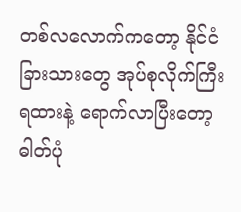တစ်လလောက်ကတော့ နိုင်ငံခြားသားတွေ အုပ်စုလိုက်ကြီး ရထားနဲ့ ရောက်လာပြီးတော့ ဓါတ်ပုံ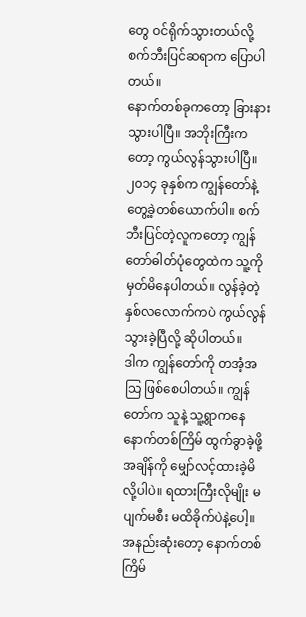တွေ ဝင်ရိုက်သွားတယ်လို့ စက်ဘီးပြင်ဆရာက ပြောပါတယ်။
နောက်တစ်ခုကတော့ ခြားနားသွားပါပြီ။ အဘိုးကြီးကတော့ ကွယ်လွန်သွားပါပြီ။ ၂၀၁၄ ခုနှစ်က ကျွန်တော်နဲ့ တွေ့ခဲ့တစ်ယောက်ပါ။ စက်ဘီးပြင်တဲ့လူကတော့ ကျွန်တော်ဓါတ်ပုံတွေထဲက သူ့ကို မှတ်မိနေပါတယ်။ လွန်ခဲ့တဲ့ နှစ်လလောက်ကပဲ ကွယ်လွန်သွားခဲ့ပြီလို့ ဆိုပါတယ်။
ဒါက ကျွန်တော်ကို တအံ့အသြ ဖြစ်စေပါတယ်။ ကျွန်တော်က သူနဲ့ သူ့ရွာကနေ နောက်တစ်ကြိမ် ထွက်ခွာခဲ့ဖို့ အချိန်ကို မျှော်လင့်ထားခဲ့မိလို့ပါပဲ။ ရထားကြီးလိုမျိုး မပျက်မစီး မထိခိုက်ပဲနဲ့ပေါ့။ အနည်းဆုံးတော့ နောက်တစ်ကြိမ်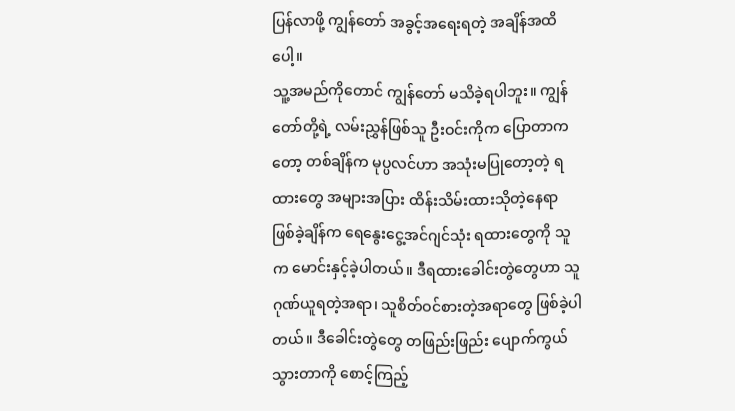ပြန်လာဖို့ ကျွန်တော် အခွင့်အရေးရတဲ့ အချိန်အထိပေါ့။
သူ့အမည်ကိုတောင် ကျွန်တော် မသိခဲ့ရပါဘူး။ ကျွန်တော်တို့ရဲ့ လမ်းညွှန်ဖြစ်သူ ဦးဝင်းကိုက ပြောတာကတော့ တစ်ချိန်က မုပ္ပလင်ဟာ အသုံးမပြုတော့တဲ့ ရထားတွေ အများအပြား ထိန်းသိမ်းထားသိုတဲ့နေရာ ဖြစ်ခဲ့ချိန်က ရေနွေးငွေ့အင်ဂျင်သုံး ရထားတွေကို သူက မောင်းနှင့်ခဲ့ပါတယ်။ ဒီရထားခေါင်းတွဲတွေဟာ သူဂုဏ်ယူရတဲ့အရာ၊ သူစိတ်ဝင်စားတဲ့အရာတွေ ဖြစ်ခဲ့ပါတယ်။ ဒီခေါင်းတွဲတွေ တဖြည်းဖြည်း ပျောက်ကွယ်သွားတာကို စောင့်ကြည့်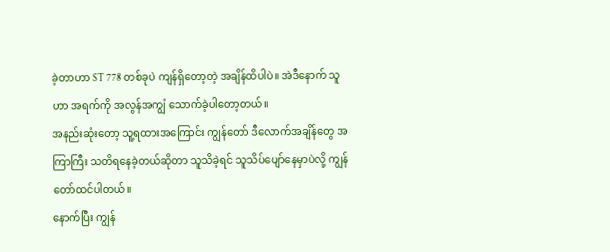ခဲ့တာဟာ ST 778 တစ်ခုပဲ ကျန်ရှိတော့တဲ့ အချိန်ထိပါပဲ။ အဲဒီနောက် သူဟာ အရက်ကို အလွန်အကျွံ သောက်ခဲ့ပါတော့တယ်။
အနည်းဆုံးတော့ သူ့ရထားအကြောင်း ကျွန်တော် ဒီလောက်အချိန်တွေ အကြာကြီး သတိရနေခဲ့တယ်ဆိုတာ သူသိခဲ့ရင် သူသိပ်ပျော်နေမှာပဲလို့ ကျွန်တော်ထင်ပါတယ်။
နောက်ပြီး ကျွန်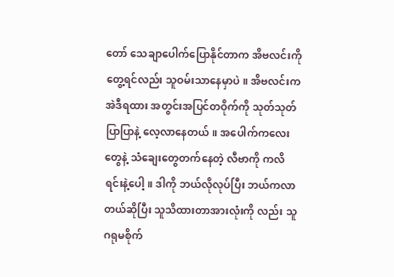တော် သေချာပေါက်ပြောနိုင်တာက အိဗလင်းကို တွေ့ရင်လည်း သူဝမ်းသာနေမှာပဲ။ အိဗလင်းက အဲဒီရထား အတွင်းအပြင်တဝိုက်ကို သုတ်သုတ်ပြာပြာနဲ့ လေ့လာနေတယ်။ အပေါက်ကလေးတွေနဲ့ သံချေးတွေတက်နေတဲ့ လီဗာကို ကလိရင်းနဲ့ပေါ့။ ဒါကို ဘယ်လိုလုပ်ပြီး ဘယ်ကလာတယ်ဆိုပြီး သူသိထားတာအားလုံးကို လည်း သူဂရုမစိုက်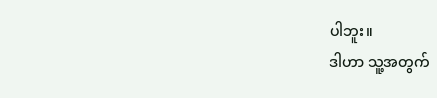ပါဘူး။
ဒါဟာ သူ့အတွက်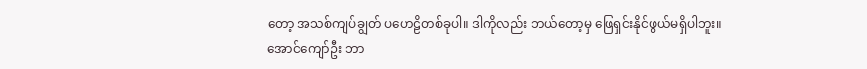တော့ အသစ်ကျပ်ချွတ် ပဟေဠိတစ်ခုပါ။ ဒါကိုလည်း ဘယ်တော့မှ ဖြေရှင်းနိုင်ဖွယ်မရှိပါဘူး။
အောင်ကျော်ဦး ဘာ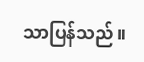သာပြန်သည်။